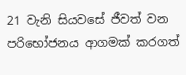21 වැනි සියවසේ ජීවත් වන පරිභෝජනය ආගමක් කරගත්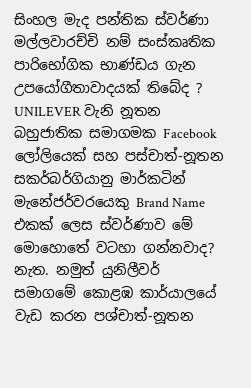සිංහල මැද පන්තික ස්වර්ණා මල්ලවාරච්චි නම් සංස්කෘතික පාරිභෝගික භාණ්ඩය ගැන උපයෝගීතාවාදයක් තිබේද ? UNILEVER වැනි නූතන බහුජාතික සමාගමක Facebook ලෝලියෙක් සහ පස්චාත්-නූතන සකර්බර්ගියානු මාර්කටින් මැනේජර්වරයෙකු Brand Name එකක් ලෙස ස්වර්ණාව මේ මොහොතේ වටහා ගන්නවාද? නැත. නමුත් යුනිලීවර් සමාගමේ කොළඹ කාර්යාලයේ වැඩ කරන පශ්චාත්-නූතන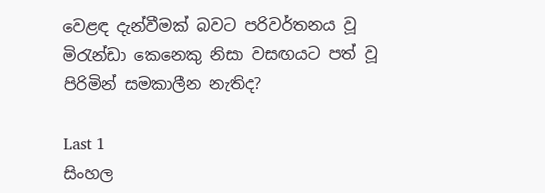වෙළඳ දැන්වීමක් බවට පරිවර්තනය වූ මිරැන්ඩා කෙනෙකු නිසා වසඟයට පත් වූ පිරිමින් සමකාලීන නැතිද?

Last 1
සිංහල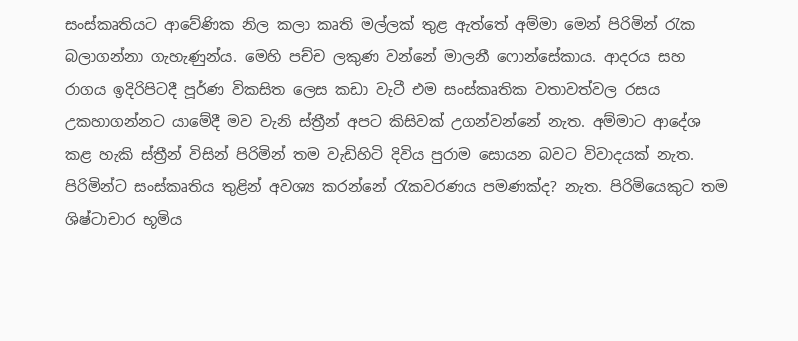සංස්කෘතියට ආවේණික නිල කලා කෘති මල්ලක් තුළ ඇත්තේ අම්මා මෙන් පිරිමින් රැක බලාගන්නා ගැහැණුන්ය. මෙහි පච්ච ලකුණ වන්නේ මාලනී ෆොන්සේකාය. ආදරය සහ රාගය ඉදිරිපිටදී පූර්ණ විකසිත ලෙස කඩා වැටී එම සංස්කෘතික වතාවත්වල රසය උකහාගන්නට යාමේදී මව වැනි ස්ත්‍රීන් අපට කිසිවක් උගන්වන්නේ නැත. අම්මාට ආදේශ කළ හැකි ස්ත්‍රීන් විසින් පිරිමින් තම වැඩිහිටි දිවිය පුරාම සොයන බවට විවාදයක් නැත. පිරිමින්ට සංස්කෘතිය තුළින් අවශ්‍ය කරන්නේ රැකවරණය පමණක්ද? නැත. පිරිමියෙකුට තම ශිෂ්ටාචාර භූමිය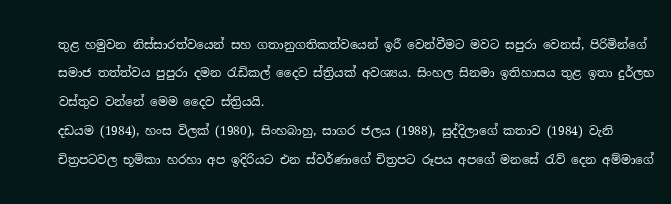තුළ හමුවන නිස්සාරත්වයෙන් සහ ගතානුගතිකත්වයෙන් ඉරී වෙන්වීමට මවට සපුරා වෙනස්, පිරිමින්ගේ සමාජ තත්ත්වය පුපුරා දමන රැඩිකල් දෛව ස්ත්‍රියක් අවශ්‍යය. සිංහල සිනමා ඉතිහාසය තුළ ඉතා දුර්ලභ වස්තුව වන්නේ මෙම දෛව ස්ත්‍රියයි.
දඩයම (1984), හංස විලක් (1980), සිංහබාහු, සාගර ජලය (1988), සුද්දිලාගේ කතාව (1984) වැනි චිත්‍රපටවල භූමිකා හරහා අප ඉදිරියට එන ස්වර්ණාගේ චිත්‍රපට රූපය අපගේ මනසේ රැව් දෙන අම්මාගේ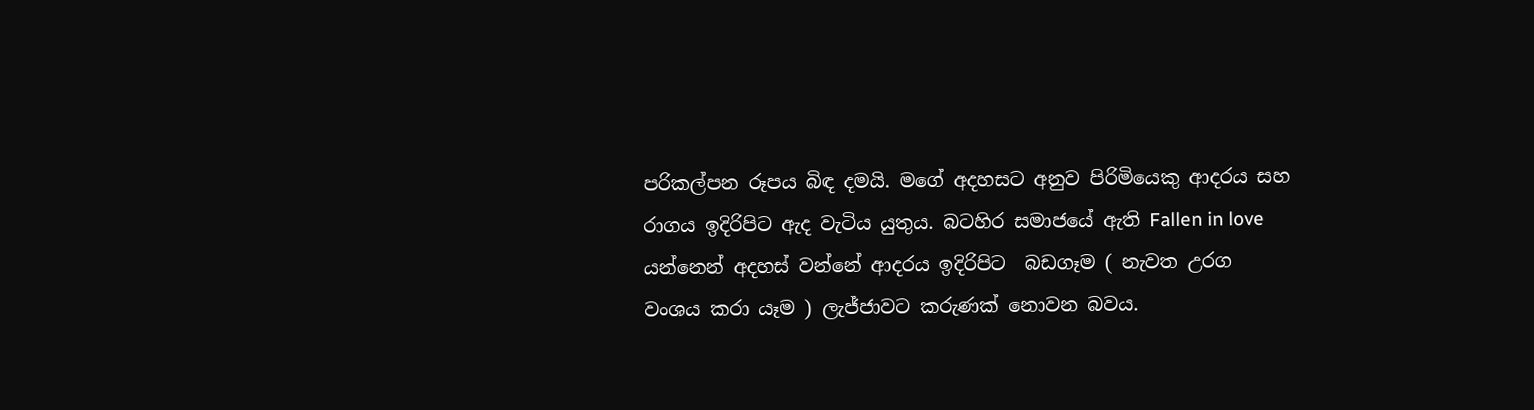පරිකල්පන රූපය බිඳ දමයි. මගේ අදහසට අනුව පිරිමියෙකු ආදරය සහ රාගය ඉදිරිපිට ඇද වැටිය යුතුය. බටහිර සමාජයේ ඇති Fallen in love යන්නෙන් අදහස් වන්නේ ආදරය ඉදිරිපිට  බඩගෑම ( නැවත උරග වංශය කරා යෑම ) ලැජ්ජාවට කරුණක් නොවන බවය.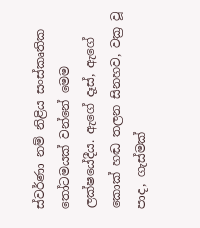ස්වර්ණා නම් නිළිය සංස්කෘතික තෝටමයක් වන්නේ මෙම ලක්ෂයේදීය. ඇගේ දෑස්, ඇගේ කොක් හඬ තලන සිනහව, වක්‍ර වූ පාද, ගැස්මක්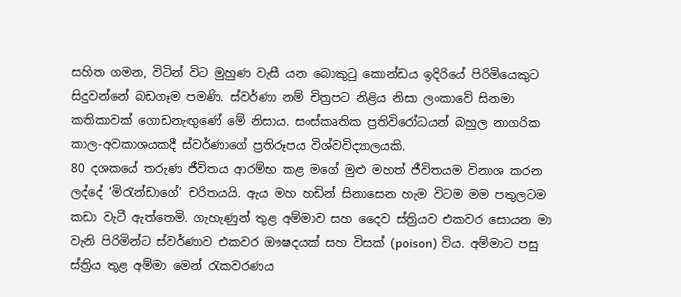සහිත ගමන, විටින් විට මුහුණ වැසී යන බොකුටු කොන්ඩය ඉදිරියේ පිරිමියෙකුට සිදුවන්නේ බඩගෑම පමණි. ස්වර්ණා නම් චිත්‍රපට නිළිය නිසා ලංකාවේ සිනමා කතිකාවක් ගොඩනැඟුණේ මේ නිසාය. සංස්කෘතික ප්‍රතිවිරෝධයන් බහුල නාගරික කාල-අවකාශයකදී ස්වර්ණාගේ ප්‍රතිරූපය විශ්වවිද්‍යාලයකි.
80 දශකයේ තරුණ ජීවිතය ආරම්භ කළ මගේ මුළු මහත් ජීවිතයම විනාශ කරන ලද්දේ ‘මිරැන්ඩාගේ’ චරිතයයි. ඇය මහ හඩින් සිනාසෙන හැම විටම මම පතුලටම කඩා වැටී ඇත්තෙමි. ගැහැණුන් තුළ අම්මාව සහ දෛව ස්ත්‍රියව එකවර සොයන මා වැනි පිරිමින්ට ස්වර්ණාව එකවර ඖෂදයක් සහ විසක් (poison) විය. අම්මාට පසු ස්ත්‍රිය තුළ අම්මා මෙන් රැකවරණය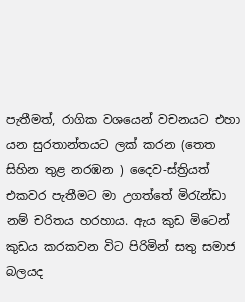පැතීමත්, රාගික වශයෙන් වචනයට එහා යන සුරතාන්තයට ලක් කරන (තෙත සිහින තුළ නරඹන ) දෛව-ස්ත්‍රියත් එකවර පැතීමට මා උගත්තේ මිරැන්ඩා නම් චරිතය හරහාය. ඇය කුඩ මිටෙන් කුඩය කරකවන විට පිරිමින් සතු සමාජ බලයද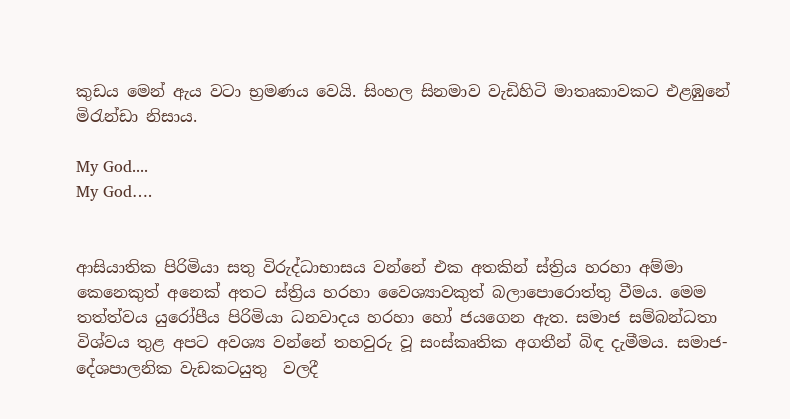කුඩය මෙන් ඇය වටා භ්‍රමණය වෙයි. සිංහල සිනමාව වැඩිහිටි මාතෘකාවකට එළඹුනේ මිරැන්ඩා නිසාය.

My God....
My God….


ආසියාතික පිරිමියා සතු විරුද්ධාභාසය වන්නේ එක අතකින් ස්ත්‍රිය හරහා අම්මා කෙනෙකුත් අනෙක් අතට ස්ත්‍රිය හරහා වෛශ්‍යාවකුත් බලාපොරොත්තු වීමය. මෙම තත්ත්වය යුරෝපීය පිරිමියා ධනවාදය හරහා හෝ ජයගෙන ඇත. සමාජ සම්බන්ධතා විශ්වය තුළ අපට අවශ්‍ය වන්නේ තහවුරු වූ සංස්කෘතික අගතීන් බිඳ දැමීමය. සමාජ-දේශපාලනික වැඩකටයුතු  වලදී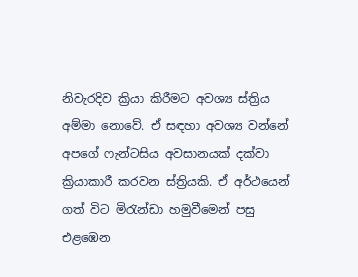නිවැරදිව ක්‍රියා කිරීමට අවශ්‍ය ස්ත්‍රිය අම්මා නොවේ. ඒ සඳහා අවශ්‍ය වන්නේ අපගේ ෆැන්ටසිය අවසානයක් දක්වා ක්‍රියාකාරී කරවන ස්ත්‍රියකි. ඒ අර්ථයෙන් ගත් විට මිරැන්ඩා හමුවීමෙන් පසු එළඹෙන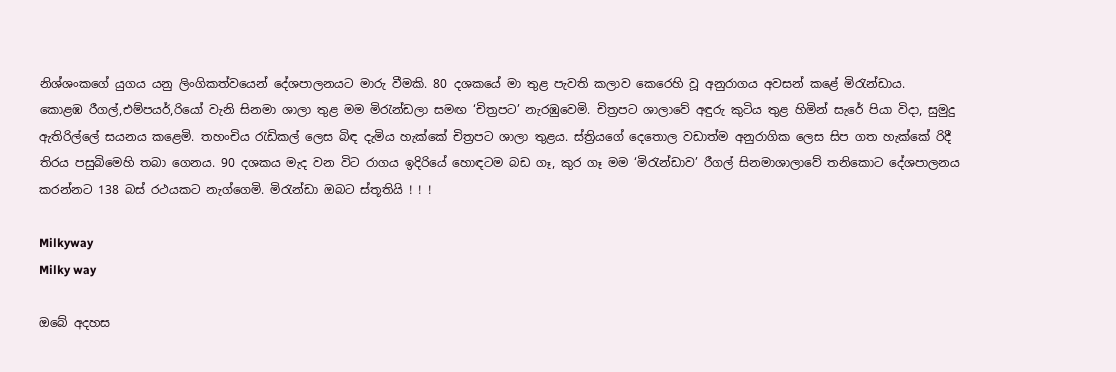නිශ්ශංකගේ යුගය යනු ලිංගිකත්වයෙන් දේශපාලනයට මාරු වීමකි. 80 දශකයේ මා තුළ පැවති කලාව කෙරෙහි වූ අනුරාගය අවසන් කළේ මිරැන්ඩාය.
කොළඹ රීගල්,එම්පයර්,රියෝ වැනි සිනමා ශාලා තුළ මම මිරැන්ඩලා සමඟ ‘චිත්‍රපට’ නැරඹුවෙමි. චිත්‍රපට ශාලාවේ අඳුරු කුටිය තුළ හිමින් සැරේ පියා විදා, සුමුදු ඇතිරිල්ලේ සයනය කළෙමි. තහංචිය රැඩිකල් ලෙස බිඳ දැමිය හැක්කේ චිත්‍රපට ශාලා තුළය. ස්ත්‍රියගේ දෙතොල වඩාත්ම අනුරාගික ලෙස සිප ගත හැක්කේ රිදී තිරය පසුබිමෙහි තබා ගෙනය. 90 දශකය මැද වන විට රාගය ඉදිරියේ හොඳටම බඩ ගෑ, කුර ගෑ මම ‘මිරැන්ඩාව’ රීගල් සිනමාශාලාවේ තනිකොට දේශපාලනය කරන්නට 138 බස් රථයකට නැග්ගෙමි. මිරැන්ඩා ඔබට ස්තූතියි ! ! !

Milkyway
Milky way

ඔබේ අදහස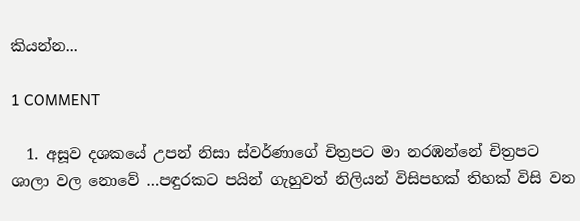කියන්න...

1 COMMENT

  1. අසූව දශකයේ උපන් නිසා ස්වර්ණාගේ චිත්‍රපට මා නරඹන්නේ චිත්‍රපට ශාලා වල නොවේ …පඳුරකට පයින් ගැහුවත් නිලියන් විසිපහක් තිහක් විසි වන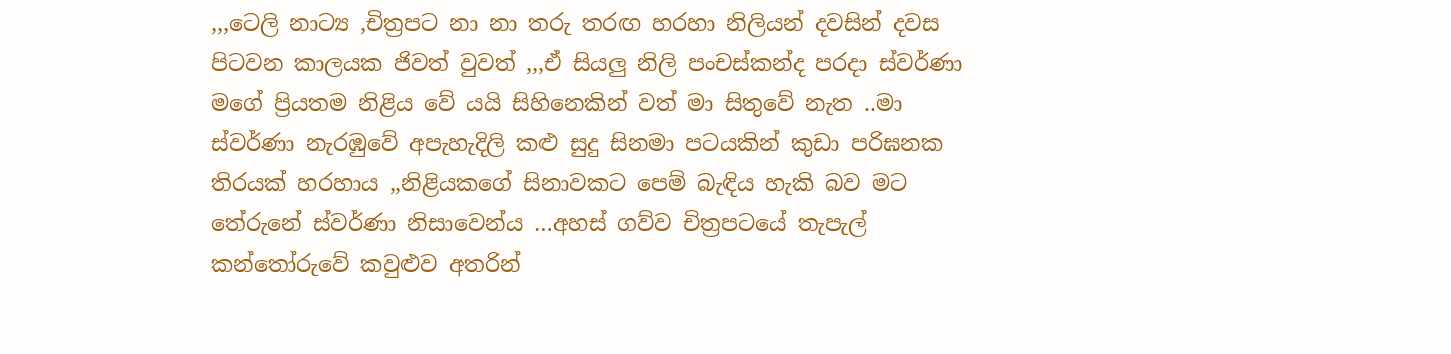,,,ටෙලි නාට්‍ය ,චිත්‍රපට නා නා තරු තරඟ හරහා නිලියන් දවසින් දවස පිටවන කාලයක ජිවත් වුවත් ,,,ඒ සියලු නිලි පංචස්කන්ද පරදා ස්වර්ණා මගේ ප්‍රියතම නිළිය වේ යයි සිහිනෙකින් වත් මා සිතුවේ නැත ..මා ස්වර්ණා නැරඹුවේ අපැහැදිලි කළු සුදු සිනමා පටයකින් කුඩා පරිඝනක තිරයක් හරහාය ,,නිළියකගේ සිනාවකට පෙම් බැඳිය හැකි බව මට තේරුනේ ස්වර්ණා නිසාවෙන්ය …අහස් ගව්ව චිත්‍රපටයේ තැපැල් කන්තෝරුවේ කවුළුව අතරින්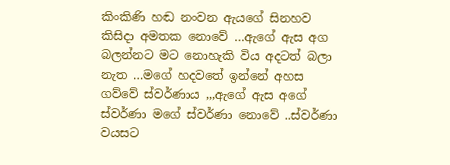කිංකිණි හඬ නංවන ඇයගේ සිනහව කිසිදා අමතක නොවේ …ඇගේ ඇස අග බලන්නට මට නොහැකි විය අදටත් බලා නැත …මගේ හදවතේ ඉන්නේ අහස ගව්වේ ස්වර්ණාය ,,,ඇගේ ඇස අගේ ස්වර්ණා මගේ ස්වර්ණා නොවේ ..ස්වර්ණා වයසට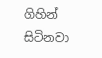ගිහින් සිටිනවා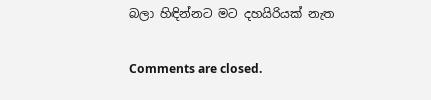බලා හිඳින්නට මට දහයිරියක් නැත

Comments are closed.